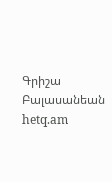Գրիշա Բալասանեան
hetq.am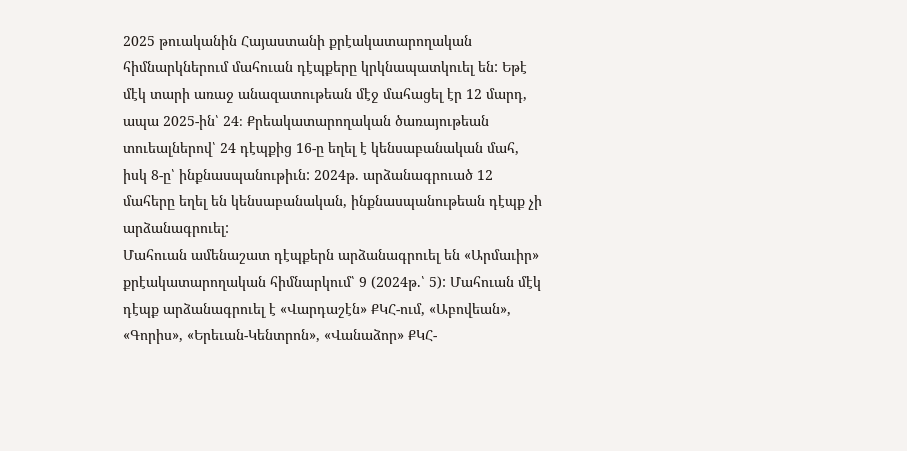2025 թուականին Հայաստանի քրէակատարողական հիմնարկներում մահուան դէպքերը կրկնապատկուել են: Եթէ մէկ տարի առաջ անազատութեան մէջ մահացել էր 12 մարդ, ապա 2025-ին՝ 24։ Քրեակատարողական ծառայութեան տուեալներով՝ 24 դէպքից 16-ը եղել է կենսաբանական մահ, իսկ 8-ը՝ ինքնասպանութիւն: 2024թ. արձանագրուած 12 մահերը եղել են կենսաբանական, ինքնասպանութեան դէպք չի արձանագրուել:
Մահուան ամենաշատ դէպքերն արձանագրուել են «Արմաւիր» քրէակատարողական հիմնարկում՝ 9 (2024թ.՝ 5): Մահուան մէկ դէպք արձանագրուել է «Վարդաշէն» ՔԿՀ-ում, «Աբովեան», «Գորիս», «Երեւան-Կենտրոն», «Վանաձոր» ՔԿՀ-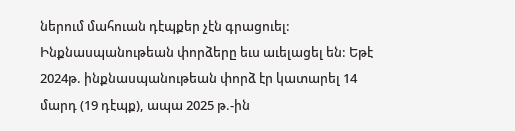ներում մահուան դէպքեր չէն գրացուել:
Ինքնասպանութեան փորձերը եւս աւելացել են: Եթէ 2024թ. ինքնասպանութեան փորձ էր կատարել 14 մարդ (19 դէպք), ապա 2025 թ.-ին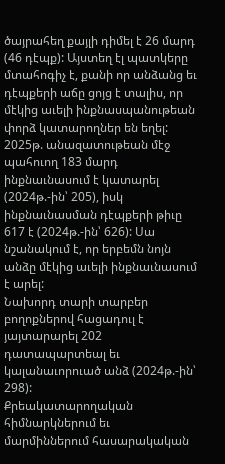ծայրահեղ քայլի դիմել է 26 մարդ (46 դէպք): Այստեղ էլ պատկերը մտահոգիչ է, քանի որ անձանց եւ դէպքերի աճը ցոյց է տալիս, որ մէկից աւելի ինքնասպանութեան փորձ կատարողներ են եղել:
2025թ. անազատութեան մէջ պահուող 183 մարդ ինքնաւնասում է կատարել (2024թ.-ին՝ 205), իսկ ինքնաւնասման դէպքերի թիւը 617 է (2024թ.-ին՝ 626): Սա նշանակում է, որ երբեմն նոյն անձը մէկից աւելի ինքնաւնասում է արել:
Նախորդ տարի տարբեր բողոքներով հացադուլ է յայտարարել 202 դատապարտեալ եւ կալանաւորուած անձ (2024թ.-ին՝ 298):
Քրեակատարողական հիմնարկներում եւ մարմիններում հասարակական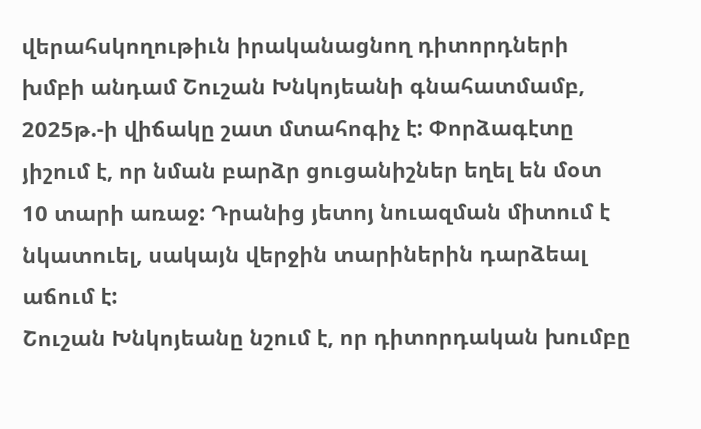վերահսկողութիւն իրականացնող դիտորդների խմբի անդամ Շուշան Խնկոյեանի գնահատմամբ, 2025թ.-ի վիճակը շատ մտահոգիչ է: Փորձագէտը յիշում է, որ նման բարձր ցուցանիշներ եղել են մօտ 10 տարի առաջ: Դրանից յետոյ նուազման միտում է նկատուել, սակայն վերջին տարիներին դարձեալ աճում է:
Շուշան Խնկոյեանը նշում է, որ դիտորդական խումբը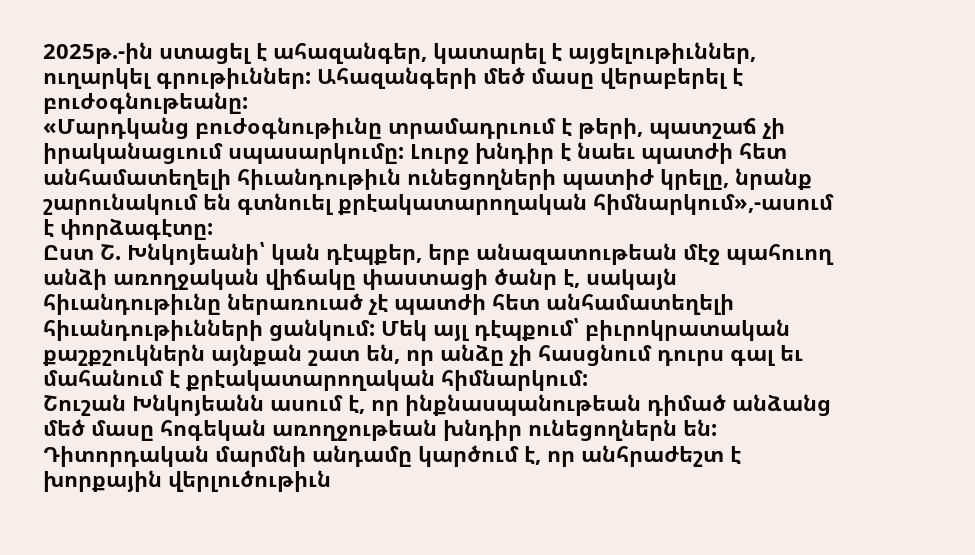2025թ.-ին ստացել է ահազանգեր, կատարել է այցելութիւններ, ուղարկել գրութիւններ: Ահազանգերի մեծ մասը վերաբերել է բուժօգնութեանը:
«Մարդկանց բուժօգնութիւնը տրամադրւում է թերի, պատշաճ չի իրականացւում սպասարկումը: Լուրջ խնդիր է նաեւ պատժի հետ անհամատեղելի հիւանդութիւն ունեցողների պատիժ կրելը, նրանք շարունակում են գտնուել քրէակատարողական հիմնարկում»,-ասում է փորձագէտը:
Ըստ Շ. Խնկոյեանի՝ կան դէպքեր, երբ անազատութեան մէջ պահուող անձի առողջական վիճակը փաստացի ծանր է, սակայն հիւանդութիւնը ներառուած չէ պատժի հետ անհամատեղելի հիւանդութիւնների ցանկում: Մեկ այլ դէպքում՝ բիւրոկրատական քաշքշուկներն այնքան շատ են, որ անձը չի հասցնում դուրս գալ եւ մահանում է քրէակատարողական հիմնարկում:
Շուշան Խնկոյեանն ասում է, որ ինքնասպանութեան դիմած անձանց մեծ մասը հոգեկան առողջութեան խնդիր ունեցողներն են: Դիտորդական մարմնի անդամը կարծում է, որ անհրաժեշտ է խորքային վերլուծութիւն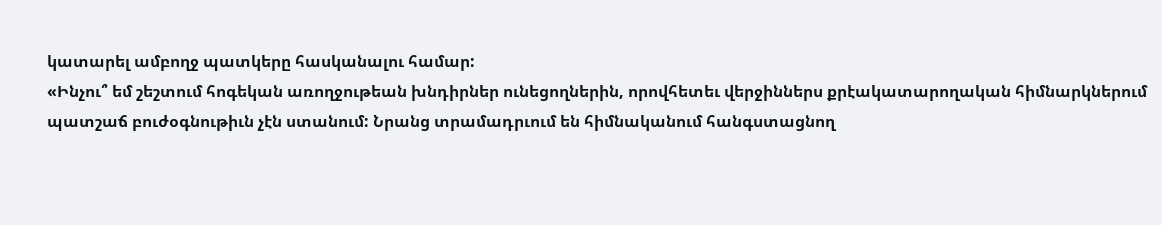կատարել ամբողջ պատկերը հասկանալու համար:
«Ինչու՞ եմ շեշտում հոգեկան առողջութեան խնդիրներ ունեցողներին, որովհետեւ վերջիններս քրէակատարողական հիմնարկներում պատշաճ բուժօգնութիւն չէն ստանում: Նրանց տրամադրւում են հիմնականում հանգստացնող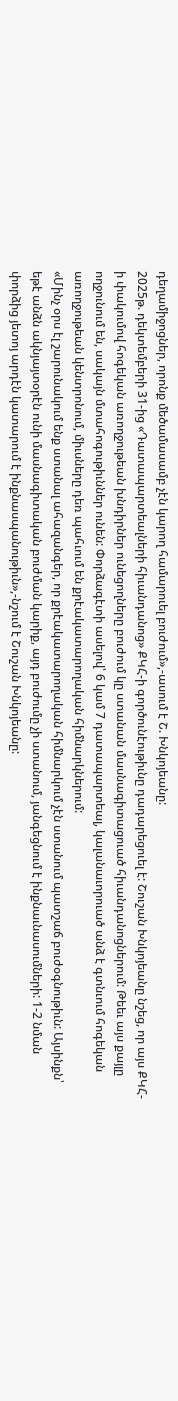դեղամիջոցներ, որոնք մեծամասամբ չէն կարող համարուել բուժում»,-ասում է Շ. Խնկոյեանը:
2025թ. դեկտեմբերի 31-ից «Դատապարտեալների հիւանդանոց» ՔԿՀ-ի գործունէութիւնը դադարեցուել է: Շուշան Խնկոյեանը նշեց, որ այս ՔԿՀ-ի փակումով հոգեկան առողջութեան խնդիրներ ունեցողները բուժում կը ստանան մասնագիտացուած հիւանդանոցներում: Թեեւ այս քայլը ողջունում են, սակայն մտահոգութիւններ ունեն: Փորձագէտի ասելով՝ 6 կամ 7 դատապարտեալ, կալանաւորուած անձ է գտնւում հոգեկան առողջութեան կենտրոնում, միւսները դեռ պահւում են քրէակատարողական հիմնարկներում:
«Մինչ օրս էլ շարունակում ենք ստանալ ահազանգեր, որ քրէակատարողական հիմնարկում չէն ստանում պատշաճ բուժօգնութիւն: Այսինքն՝ եթէ անձն ակնյայտօրէն ունի մասնագիտական բուժման կարիք, այդ բուժումը չի ստանում, յանգեցնում է ինքնաւնասումների: 1-2 նման փորձից յետոյ արդէն կատարում է ինքնասպանութիւն»,-նշում է Շուշան Խնկոյեանը: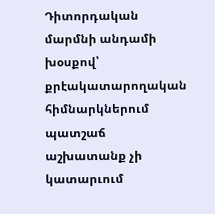Դիտորդական մարմնի անդամի խօսքով՝ քրէակատարողական հիմնարկներում պատշաճ աշխատանք չի կատարւում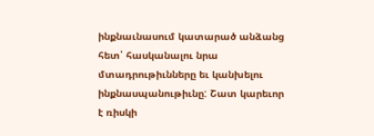ինքնաւնասում կատարած անձանց հետ՝ հասկանալու նրա մտադրութիւնները եւ կանխելու ինքնասպանութիւնը: Շատ կարեւոր է ռիսկի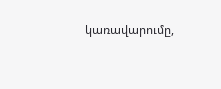կառավարումը,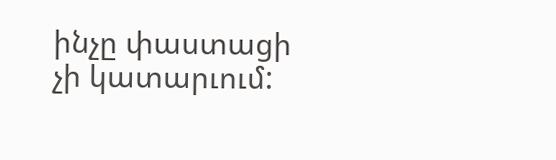ինչը փաստացի չի կատարւում: